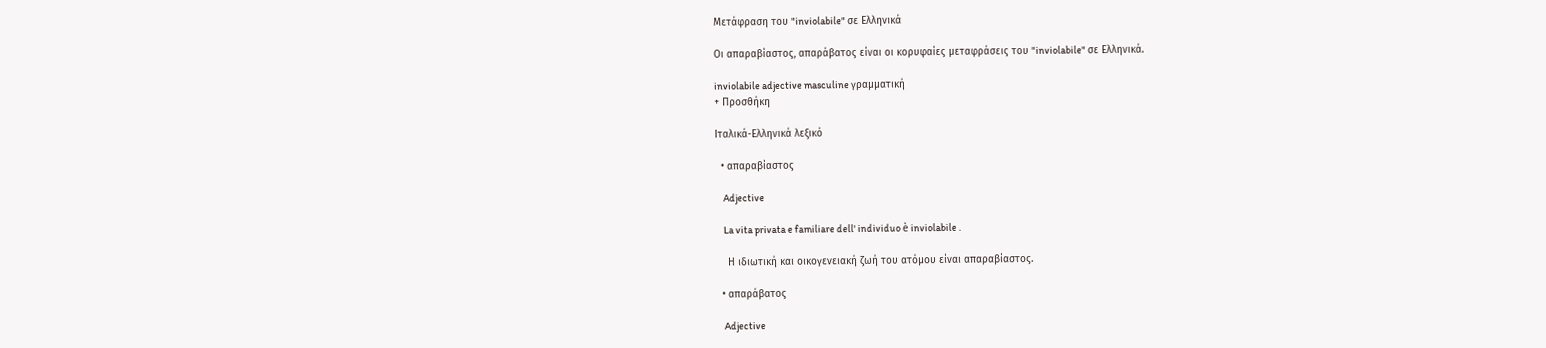Μετάφραση του "inviolabile" σε Ελληνικά

Οι απαραβίαστος, απαράβατος είναι οι κορυφαίες μεταφράσεις του "inviolabile" σε Ελληνικά.

inviolabile adjective masculine γραμματική
+ Προσθήκη

Ιταλικά-Ελληνικά λεξικό

  • απαραβίαστος

    Adjective

    La vita privata e familiare dell' individuo è inviolabile .

    Η ιδιωτική και οικογενειακή ζωή του ατόμου είναι απαραβίαστος.

  • απαράβατος

    Adjective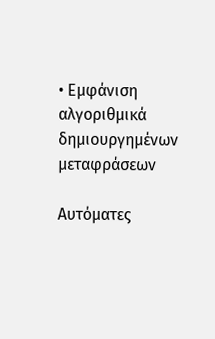• Εμφάνιση αλγοριθμικά δημιουργημένων μεταφράσεων

Αυτόματες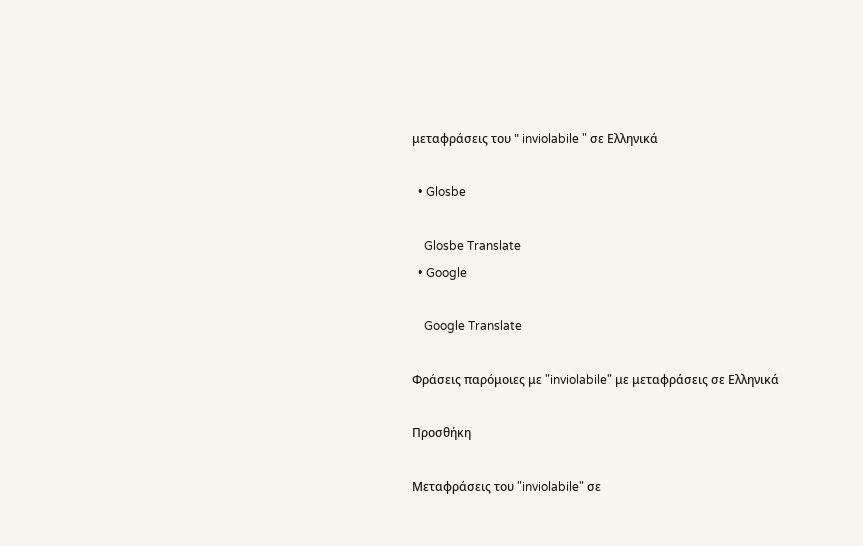μεταφράσεις του " inviolabile " σε Ελληνικά

  • Glosbe

    Glosbe Translate
  • Google

    Google Translate

Φράσεις παρόμοιες με "inviolabile" με μεταφράσεις σε Ελληνικά

Προσθήκη

Μεταφράσεις του "inviolabile" σε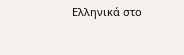Ελληνικά στο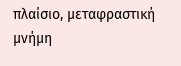πλαίσιο, μεταφραστική μνήμη